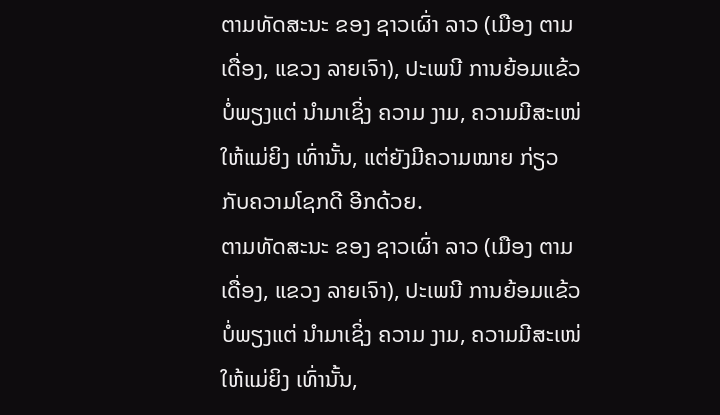ຕາມທັດສະນະ ຂອງ ຊາວເຜົ່າ ລາວ (ເມືອງ ຕາມເດື່ອງ, ແຂວງ ລາຍເຈົາ), ປະເພນີ ການຍ້ອມແຂ້ວ ບໍ່ພຽງແຕ່ ນຳມາເຊິ່ງ ຄວາມ ງາມ, ຄວາມມີສະເໜ່ ໃຫ້ແມ່ຍິງ ເທົ່ານັ້ນ, ແຕ່ຍັງມີຄວາມໝາຍ ກ່ຽວກັບຄວາມໂຊກດີ ອີກດ້ວຍ.
ຕາມທັດສະນະ ຂອງ ຊາວເຜົ່າ ລາວ (ເມືອງ ຕາມເດື່ອງ, ແຂວງ ລາຍເຈົາ), ປະເພນີ ການຍ້ອມແຂ້ວ ບໍ່ພຽງແຕ່ ນຳມາເຊິ່ງ ຄວາມ ງາມ, ຄວາມມີສະເໜ່ ໃຫ້ແມ່ຍິງ ເທົ່ານັ້ນ,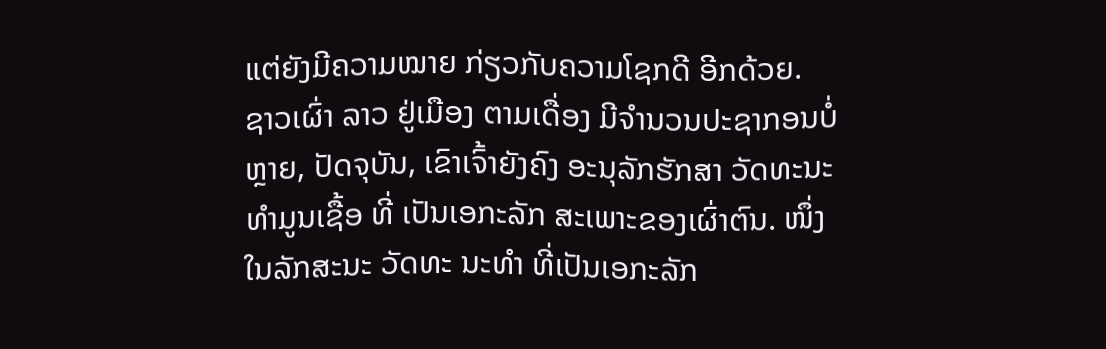ແຕ່ຍັງມີຄວາມໝາຍ ກ່ຽວກັບຄວາມໂຊກດີ ອີກດ້ວຍ.
ຊາວເຜົ່າ ລາວ ຢູ່ເມືອງ ຕາມເດື່ອງ ມີຈຳນວນປະຊາກອນບໍ່ຫຼາຍ, ປັດຈຸບັນ, ເຂົາເຈົ້າຍັງຄົງ ອະນຸລັກຮັກສາ ວັດທະນະທຳມູນເຊື້ອ ທີ່ ເປັນເອກະລັກ ສະເພາະຂອງເຜົ່າຕົນ. ໜຶ່ງໃນລັກສະນະ ວັດທະ ນະທໍາ ທີ່ເປັນເອກະລັກ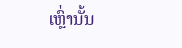ເຫຼົ່ານັ້ນ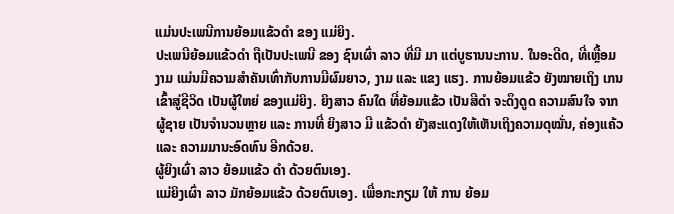ແມ່ນປະເພນີການຍ້ອມແຂ້ວດໍາ ຂອງ ແມ່ຍິງ.
ປະເພນີຍ້ອມແຂ້ວດຳ ຖືເປັນປະເພນີ ຂອງ ຊົນເຜົ່າ ລາວ ທີ່ມີ ມາ ແຕ່ບູຮານນະການ. ໃນອະດີດ, ທີ່ເຫຼື້ອມ ງາມ ແມ່ນມີຄວາມສໍາຄັນເທົ່າກັບການມີຜົມຍາວ, ງາມ ແລະ ແຂງ ແຮງ. ການຍ້ອມແຂ້ວ ຍັງໝາຍເຖິງ ເກນເຂົ້າສູ່ຊີວິດ ເປັນຜູ້ໃຫຍ່ ຂອງແມ່ຍິງ. ຍິງສາວ ຄົນໃດ ທີ່ຍ້ອມແຂ້ວ ເປັນສີດໍາ ຈະດຶງດູດ ຄວາມສົນໃຈ ຈາກຜູ້ຊາຍ ເປັນຈໍານວນຫຼາຍ ແລະ ການທີ່ ຍິງສາວ ມີ ແຂ້ວດໍາ ຍັງສະແດງໃຫ້ເຫັນເຖິງຄວາມດຸໝັ່ນ, ຄ່ອງແຄ້ວ ແລະ ຄວາມມານະອົດທົນ ອີກດ້ວຍ.
ຜູ້ຍິງເຜົ່າ ລາວ ຍ້ອມແຂ້ວ ດຳ ດ້ວຍຕົນເອງ.
ແມ່ຍິງເຜົ່າ ລາວ ມັກຍ້ອມແຂ້ວ ດ້ວຍຕົນເອງ. ເພື່ອກະກຽມ ໃຫ້ ການ ຍ້ອມ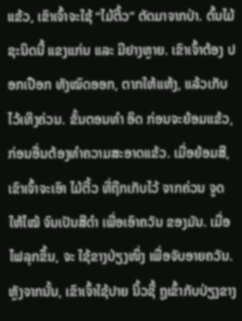ແຂ້ວ, ເຂົາເຈົ້າຈະໃຊ້ “ໄມ້ຕີ້ວ” ຕັດມາຈາກປ່າ. ຕົ້ນໄມ້ ຊະນິດນີ້ ແຂງແກ່ນ ແລະ ມີຢາງຫຼາຍ. ເຂົາເຈົ້າຕ້ອງ ປອກເປືອກ ທັງໝົດອອກ, ຕາກໃຫ້ແຫ້ງ, ແລ້ວເກັບໄວ້ເທິງຄ່ວນ. ຂັ້ນຕອນທໍາ ອິດ ກ່ອນຈະຍ້ອມແຂ້ວ, ກ່ອນອື່ນຕ້ອງທຳຄວາມສະອາດແຂ້ວ. ເມື່ອຍ້ອມສີ, ເຂົາເຈົ້າຈະເອົາ ໄມ້ຕີ້ວ ທີ່ຖືກເກັບໄວ້ ຈາກຄ່ວນ ຈູດ ໃຫ້ໄໝ້ ຈົນເປັນສີດຳ ເພື່ອເອົາຄວັນ ຂອງມັນ. ເມື່ອໄຟລຸກຂຶ້ນ, ຈະ ໃຊ້ຂາງປ່ຽງໜຶ່ງ ເພື່ອຈັບອາຍຄວັນ. ຫຼັງຈາກນັ້ນ, ເຂົາເຈົ້າໃຊ້ປາຍ ນິ້ວຊີ້ ຖູເຂົ້າກັບປ່ຽງຂາງ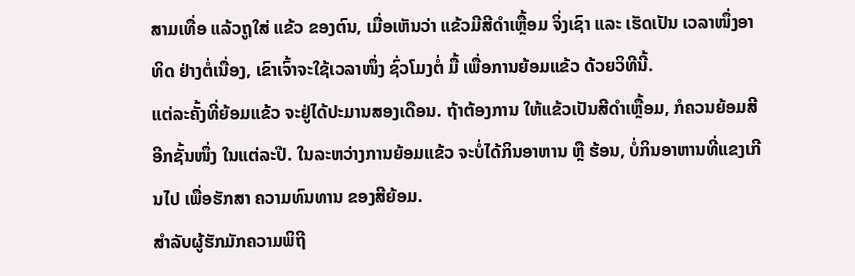ສາມເທື່ອ ແລ້ວຖູໃສ່ ແຂ້ວ ຂອງຕົນ, ເມື່ອເຫັນວ່າ ແຂ້ວມີສີດຳເຫຼື້ອມ ຈິ່ງເຊົາ ແລະ ເຮັດເປັນ ເວລາໜຶ່ງອາທິດ ຢ່າງຕໍ່ເນື່ອງ, ເຂົາເຈົ້າຈະໃຊ້ເວລາໜຶ່ງ ຊົ່ວໂມງຕໍ່ ມື້ ເພື່ອການຍ້ອມແຂ້ວ ດ້ວຍວິທີນີ້.
ແຕ່ລະຄັ້ງທີ່ຍ້ອມແຂ້ວ ຈະຢູ່ໄດ້ປະມານສອງເດືອນ. ຖ້າຕ້ອງການ ໃຫ້ແຂ້ວເປັນສີດໍາເຫຼື້ອມ, ກໍຄວນຍ້ອມສີ ອີກຊັ້ນໜຶ່ງ ໃນແຕ່ລະປີ. ໃນລະຫວ່າງການຍ້ອມແຂ້ວ ຈະບໍ່ໄດ້ກິນອາຫານ ຫຼື ຮ້ອນ, ບໍ່ກິນອາຫານທີ່ແຂງເກີນໄປ ເພື່ອຮັກສາ ຄວາມທົນທານ ຂອງສີຍ້ອມ.
ສຳລັບຜູ້ຮັກມັກຄວາມພິຖີ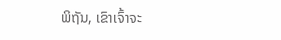ພິຖັນ, ເຂົາເຈົ້າຈະ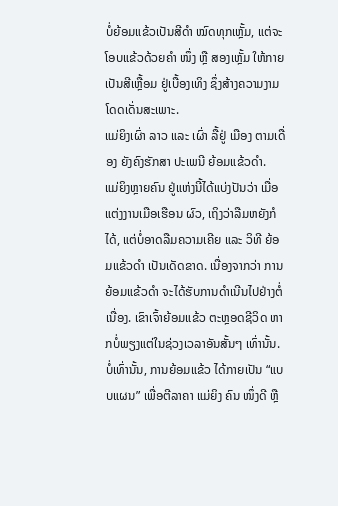ບໍ່ຍ້ອມແຂ້ວເປັນສີດຳ ໝົດທຸກເຫຼັ້ມ, ແຕ່ຈະໂອບແຂ້ວດ້ວຍຄຳ ໜຶ່ງ ຫຼື ສອງເຫຼັ້ມ ໃຫ້ກາຍ ເປັນສີເຫຼື້ອມ ຢູ່ເບື້ອງເທິງ ຊຶ່ງສ້າງຄວາມງາມ ໂດດເດັ່ນສະເພາະ.
ແມ່ຍິງເຜົ່າ ລາວ ແລະ ເຜົ່າ ລື້ຢູ່ ເມືອງ ຕາມເດື່ອງ ຍັງຄົງຮັກສາ ປະເພນີ ຍ້ອມແຂ້ວດຳ.
ແມ່ຍິງຫຼາຍຄົນ ຢູ່ແຫ່ງນີ້ໄດ້ແບ່ງປັນວ່າ ເມື່ອແຕ່ງງານເມືອເຮືອນ ຜົວ, ເຖິງວ່າລືມຫຍັງກໍໄດ້, ແຕ່ບໍ່ອາດລືມຄວາມເຄີຍ ແລະ ວິທີ ຍ້ອມແຂ້ວດຳ ເປັນເດັດຂາດ. ເນື່ອງຈາກວ່າ ການຍ້ອມແຂ້ວດຳ ຈະໄດ້ຮັບການດຳເນີນໄປຢ່າງຕໍ່ເນື່ອງ. ເຂົາເຈົ້າຍ້ອມແຂ້ວ ຕະຫຼອດຊີວິດ ຫາກບໍ່ພຽງແຕ່ໃນຊ່ວງເວລາອັນສັ້ນໆ ເທົ່ານັ້ນ. ບໍ່ເທົ່ານັ້ນ, ການຍ້ອມແຂ້ວ ໄດ້ກາຍເປັນ “ແບບແຜນ” ເພື່ອຕີລາຄາ ແມ່ຍິງ ຄົນ ໜຶ່ງດີ ຫຼື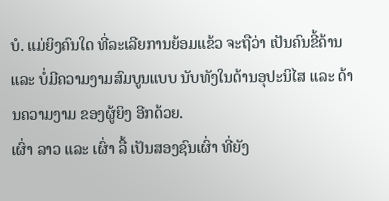ບໍ. ແມ່ຍິງຄົນໃດ ທີ່ລະເລີຍການຍ້ອມແຂ້ວ ຈະຖືວ່າ ເປັນຄົນຂີ້ຄ້ານ ແລະ ບໍ່ມີຄວາມງາມສົມບູນແບບ ນັບທັງໃນດ້ານອຸປະນິໄສ ແລະ ດ້ານຄວາມງາມ ຂອງຜູ້ຍິງ ອີກດ້ວຍ.
ເຜົ່າ ລາວ ແລະ ເຜົ່າ ລື້ ເປັນສອງຊົນເຜົ່າ ທີ່ຍັງ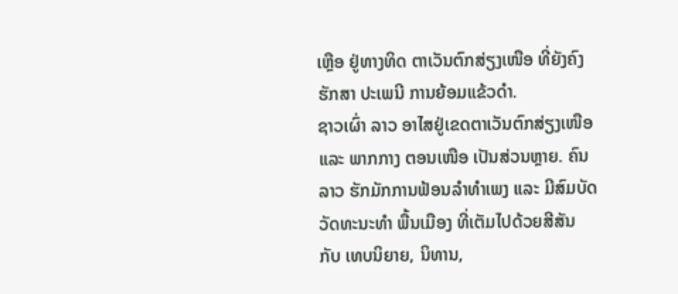ເຫຼືອ ຢູ່ທາງທິດ ຕາເວັນຕົກສ່ຽງເໜືອ ທີ່ຍັງຄົງຮັກສາ ປະເພນີ ການຍ້ອມແຂ້ວດຳ.
ຊາວເຜົ່າ ລາວ ອາໄສຢູ່ເຂດຕາເວັນຕົກສ່ຽງເໜືອ ແລະ ພາກກາງ ຕອນເໜືອ ເປັນສ່ວນຫຼາຍ. ຄົນລາວ ຮັກມັກການຟ້ອນລຳທຳເພງ ແລະ ມີສົມບັດວັດທະນະທຳ ພື້ນເມືອງ ທີ່ເຕັມໄປດ້ວຍສີສັນ ກັບ ເທບນິຍາຍ, ນິທານ,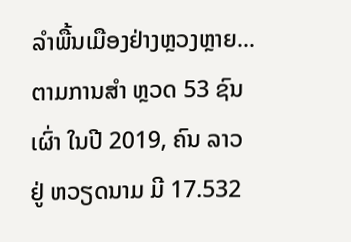ລໍາພື້ນເມືອງຢ່າງຫຼວງຫຼາຍ... ຕາມການສຳ ຫຼວດ 53 ຊົນເຜົ່າ ໃນປີ 2019, ຄົນ ລາວຢູ່ ຫວຽດນາມ ມີ 17.532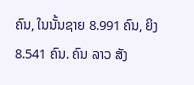ຄົນ, ໃນນັ້ນຊາຍ 8.991 ຄົນ, ຍິງ 8.541 ຄົນ. ຄົນ ລາວ ສັງ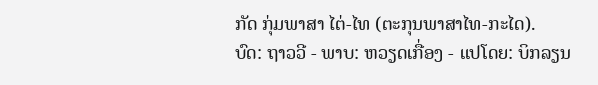ກັດ ກຸ່ມພາສາ ໄຕ່-ໄທ (ຕະກຸນພາສາໄທ-ກະໄດ).
ບົດ: ຖາວວີ - ພາບ: ຫວຽດເກື່ອງ - ແປໂດຍ: ບິກລຽນ